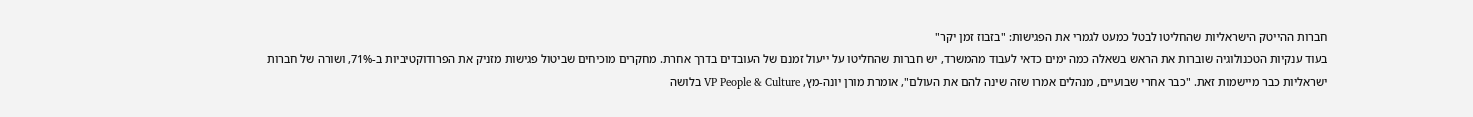חברות ההייטק הישראליות שהחליטו לבטל כמעט לגמרי את הפגישות: "בזבוז זמן יקר"
בעוד ענקיות הטכנולוגיה שוברות את הראש בשאלה כמה ימים כדאי לעבוד מהמשרד, יש חברות שהחליטו על ייעול זמנם של העובדים בדרך אחרת. מחקרים מוכיחים שביטול פגישות מזניק את הפרודוקטיביות ב-71%, ושורה של חברות ישראליות כבר מיישמות זאת. "כבר אחרי שבועיים, מנהלים אמרו שזה שינה להם את העולם", אומרת מורן יונה-מץ, VP People & Culture בלושה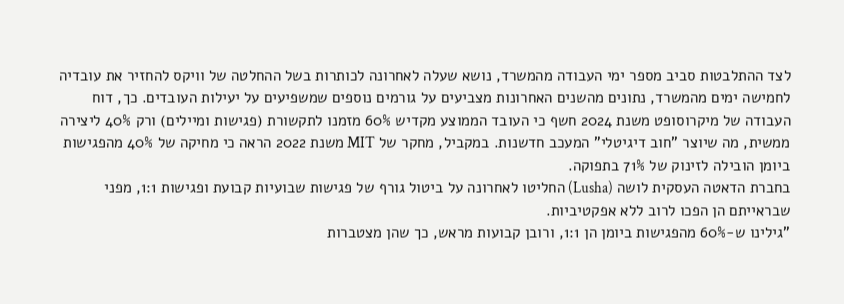לצד ההתלבטות סביב מספר ימי העבודה מהמשרד, נושא שעלה לאחרונה לכותרות בשל ההחלטה של וויקס להחזיר את עובדיה לחמישה ימים מהמשרד, נתונים מהשנים האחרונות מצביעים על גורמים נוספים שמשפיעים על יעילות העובדים. כך, דוח העבודה של מיקרוסופט משנת 2024 חשף כי העובד הממוצע מקדיש 60% מזמנו לתקשורת (פגישות ומיילים) ורק 40% ליצירה ממשית, מה שיוצר "חוב דיגיטלי" המעכב חדשנות. במקביל, מחקר של MIT משנת 2022 הראה כי מחיקה של 40% מהפגישות ביומן הובילה לזינוק של 71% בתפוקה.
בחברת הדאטה העסקית לושה (Lusha) החליטו לאחרונה על ביטול גורף של פגישות שבועיות קבועת ופגישות 1:1, מפני שבראייתם הן הפכו לרוב ללא אפקטיביות.
"גילינו ש-60% מהפגישות ביומן הן 1:1, ורובן קבועות מראש, כך שהן מצטברות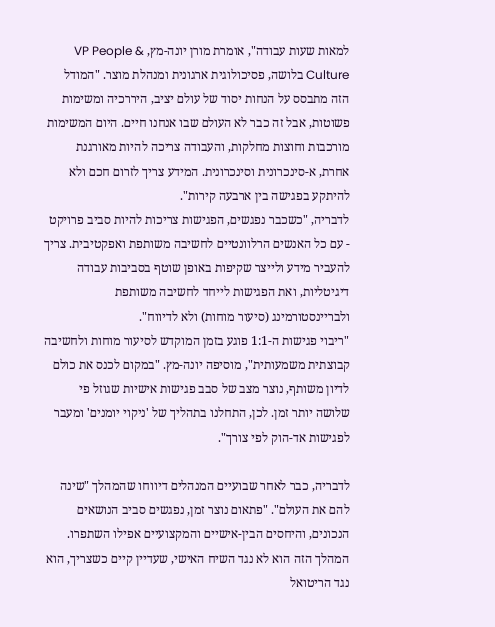למאות שעות עבודה", אומרת מורן יונה-מץ, VP People & Culture בלושה, פסיכולוגית ארגונית ומנהלת מוצר. "המודל הזה מתבסס על הנחות יסוד של עולם יציב, היררכיה ומשימות פשוטות, אבל זה כבר לא העולם שבו אנחנו חיים. היום המשימות מורכבות וחוצות מחלקות, והעבודה צריכה להיות מאורגנת אחרת, א-סינכרונית וסינכרונית. המידע צריך לזרום חכם ולא להיתקע בפגישה בין ארבעה קירות".
לדבריה, "כשכבר נפגשים, הפגישות צריכות להיות סביב פרויקט - עם כל האנשים הרלוונטיים לחשיבה משותפת ואפקטיבית. צריך להעביר מידע ולייצר שקיפות באופן שוטף בסביבות עבודה דיגיטליות, ואת הפגישות לייחד לחשיבה משותפת ולבריינסטורמינג (סיעור מוחות) ולא לדיווח".
"ריבוי פגישות ה-1:1 פוגע בזמן המוקדש לסיעור מוחות ולחשיבה קבוצתית משמעותית", מוסיפה יונה-מץ. "במקום לכנס את כולם לדיון משותף, נוצר מצב של סבב פגישות אישיות שגוזל פי שלושה יותר זמן. לכן, התחלנו בתהליך של 'ניקוי יומנים' ומעבר לפגישות אד-הוק לפי צורך".

לדבריה, כבר לאחר שבועיים המנהלים דיווחו שהמהלך "שינה להם את העולם". "פתאום נוצר זמן, נפגשים סביב הנושאים הנכונים, והיחסים הבין-אישיים והמקצועיים אפילו השתפרו. המהלך הזה הוא לא נגד השיח האישי, שעדיין קיים כשצריך, הוא נגד הריטואל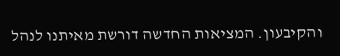והקיבעון. המציאות החדשה דורשת מאיתנו לנהל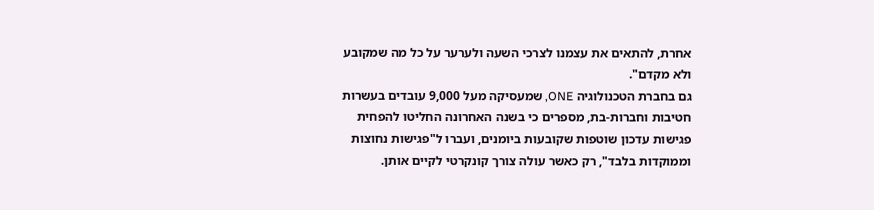אחרת, להתאים את עצמנו לצרכי השעה ולערער על כל מה שמקובע ולא מקדם".
גם בחברת הטכנולוגיה ONE, שמעסיקה מעל 9,000 עובדים בעשרות חטיבות וחברות-בת, מספרים כי בשנה האחרונה החליטו להפחית פגישות עדכון שוטפות שקובעות ביומנים, ועברו ל"פגישות נחוצות וממוקדות בלבד", רק כאשר עולה צורך קונקרטי לקיים אותן.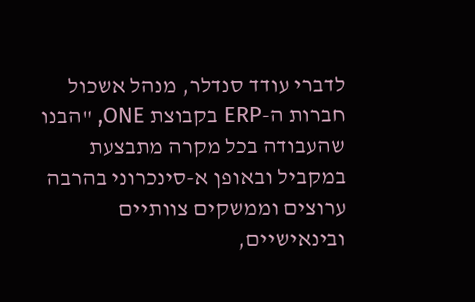לדברי עודד סנדלר, מנהל אשכול חברות ה-ERP בקבוצת ONE, "הבנו שהעבודה בכל מקרה מתבצעת במקביל ובאופן א-סינכרוני בהרבה ערוצים וממשקים צוותיים ובינאישיים,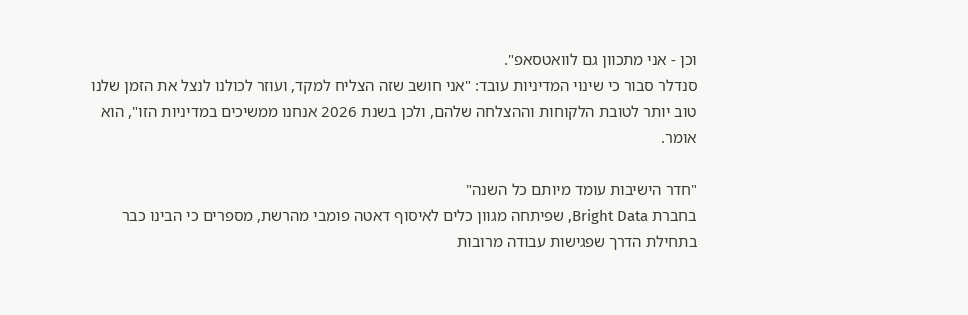וכן - אני מתכוון גם לוואטסאפ".
סנדלר סבור כי שינוי המדיניות עובד: "אני חושב שזה הצליח למקד, ועוזר לכולנו לנצל את הזמן שלנו טוב יותר לטובת הלקוחות וההצלחה שלהם, ולכן בשנת 2026 אנחנו ממשיכים במדיניות הזו", הוא אומר.

"חדר הישיבות עומד מיותם כל השנה"
בחברת Bright Data, שפיתחה מגוון כלים לאיסוף דאטה פומבי מהרשת, מספרים כי הבינו כבר בתחילת הדרך שפגישות עבודה מרובות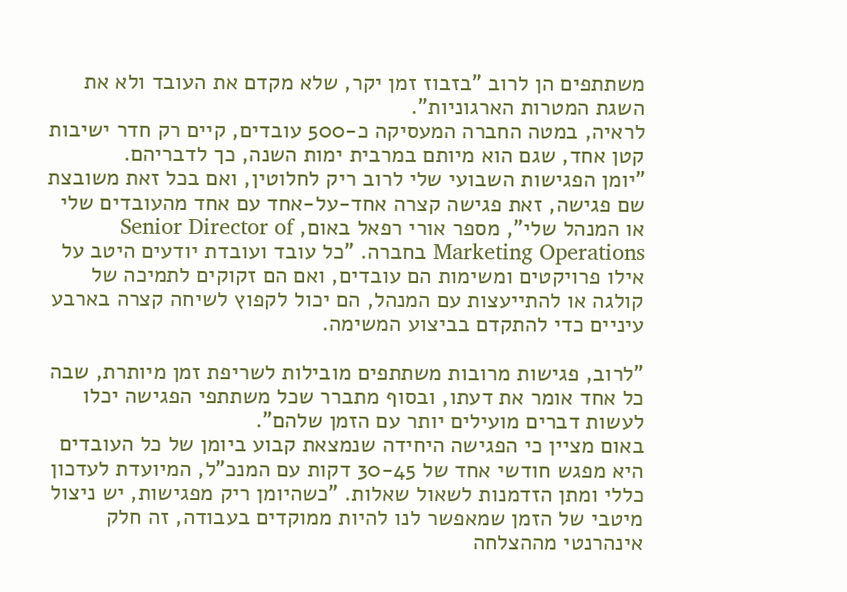משתתפים הן לרוב "בזבוז זמן יקר, שלא מקדם את העובד ולא את השגת המטרות הארגוניות".
לראיה, במטה החברה המעסיקה כ-500 עובדים, קיים רק חדר ישיבות קטן אחד, שגם הוא מיותם במרבית ימות השנה, כך לדבריהם.
"יומן הפגישות השבועי שלי לרוב ריק לחלוטין, ואם בכל זאת משובצת שם פגישה, זאת פגישה קצרה אחד-על-אחד עם אחד מהעובדים שלי או המנהל שלי", מספר אורי רפאל באום, Senior Director of Marketing Operations בחברה. "כל עובד ועובדת יודעים היטב על אילו פרויקטים ומשימות הם עובדים, ואם הם זקוקים לתמיכה של קולגה או להתייעצות עם המנהל, הם יכול לקפוץ לשיחה קצרה בארבע עיניים כדי להתקדם בביצוע המשימה.

"לרוב, פגישות מרובות משתתפים מובילות לשריפת זמן מיותרת, שבה כל אחד אומר את דעתו, ובסוף מתברר שכל משתתפי הפגישה יכלו לעשות דברים מועילים יותר עם הזמן שלהם".
באום מציין כי הפגישה היחידה שנמצאת קבוע ביומן של כל העובדים היא מפגש חודשי אחד של 30-45 דקות עם המנכ"ל, המיועדת לעדכון כללי ומתן הזדמנות לשאול שאלות. "כשהיומן ריק מפגישות, יש ניצול מיטבי של הזמן שמאפשר לנו להיות ממוקדים בעבודה, זה חלק אינהרנטי מההצלחה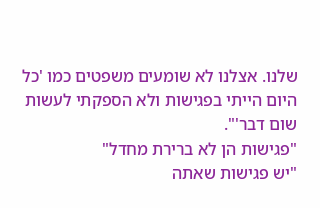שלנו. אצלנו לא שומעים משפטים כמו 'כל היום הייתי בפגישות ולא הספקתי לעשות שום דבר'".
"פגישות הן לא ברירת מחדל"
"יש פגישות שאתה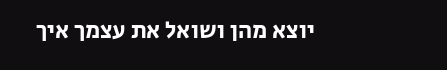יוצא מהן ושואל את עצמך איך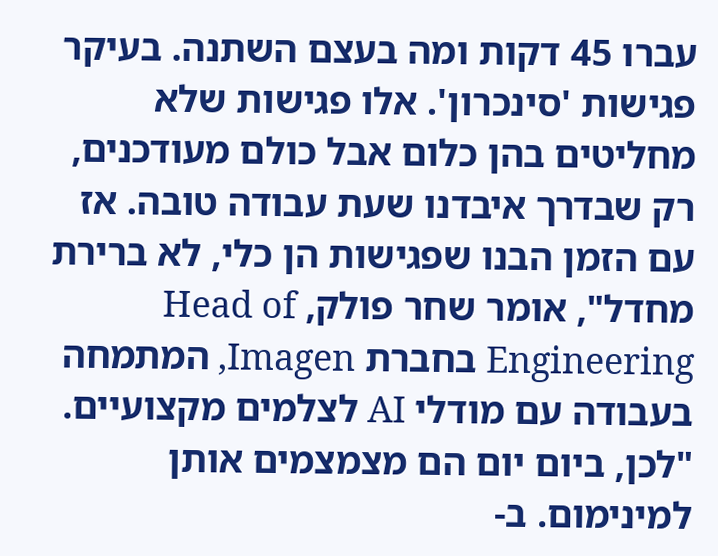עברו 45 דקות ומה בעצם השתנה. בעיקר פגישות 'סינכרון'. אלו פגישות שלא מחליטים בהן כלום אבל כולם מעודכנים, רק שבדרך איבדנו שעת עבודה טובה. אז עם הזמן הבנו שפגישות הן כלי, לא ברירת מחדל", אומר שחר פולק, Head of Engineering בחברת Imagen, המתמחה בעבודה עם מודלי AI לצלמים מקצועיים.
"לכן, ביום יום הם מצמצמים אותן למינימום. ב-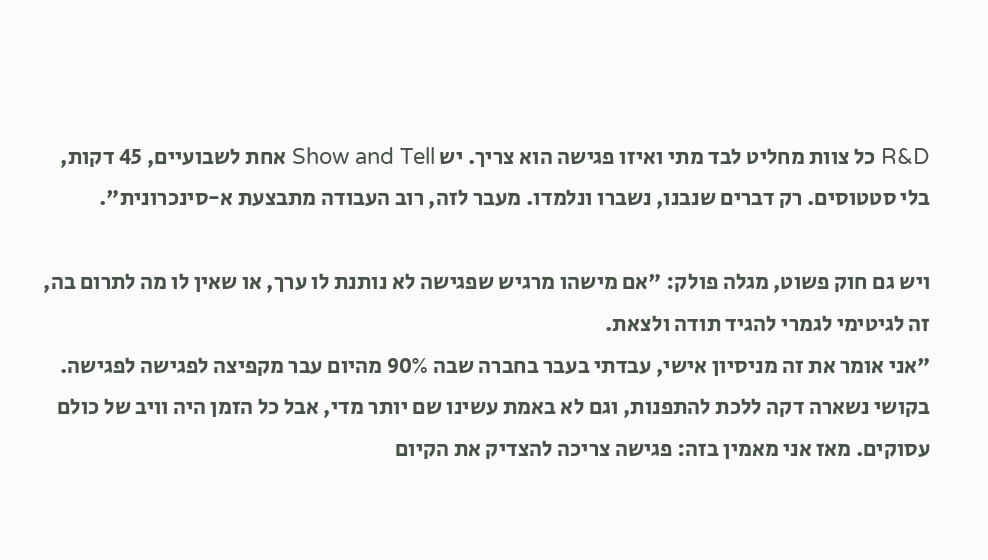R&D כל צוות מחליט לבד מתי ואיזו פגישה הוא צריך. יש Show and Tell אחת לשבועיים, 45 דקות, בלי סטטוסים. רק דברים שנבנו, נשברו ונלמדו. מעבר לזה, רוב העבודה מתבצעת א-סינכרונית".

ויש גם חוק פשוט, מגלה פולק: "אם מישהו מרגיש שפגישה לא נותנת לו ערך, או שאין לו מה לתרום בה, זה לגיטימי לגמרי להגיד תודה ולצאת.
"אני אומר את זה מניסיון אישי, עבדתי בעבר בחברה שבה 90% מהיום עבר מקפיצה לפגישה לפגישה. בקושי נשארה דקה ללכת להתפנות, וגם לא באמת עשינו שם יותר מדי, אבל כל הזמן היה וויב של כולם עסוקים. מאז אני מאמין בזה: פגישה צריכה להצדיק את הקיום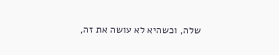שלה, וכשהיא לא עושה את זה,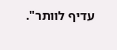עדיף לוותר".